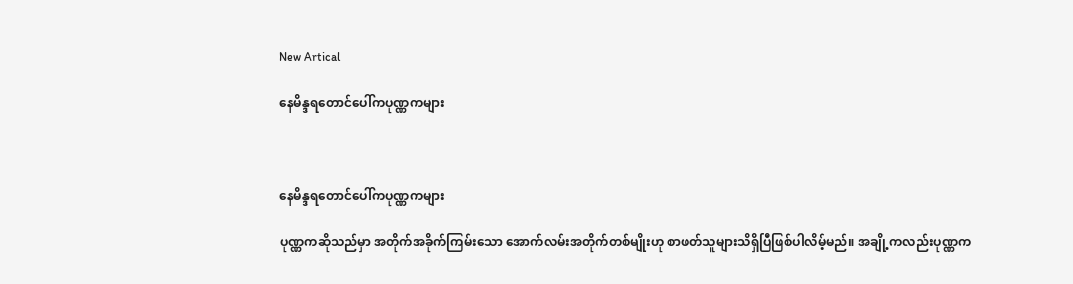New Artical

နေမိန္ဒရတောင်ပေါ်ကပုဏ္ဏကများ



နေမိန္ဒရတောင်ပေါ်ကပုဏ္ဏကများ

ပုဏ္ဏကဆိုသည်မှာ အတိုက်အခိုက်ကြမ်းသော အောက်လမ်းအတိုက်တစ်မျိုးဟု စာဖတ်သူများသိရှိပြီဖြစ်ပါလိမ့်မည်။ အချို့ကလည်းပုဏ္ဏက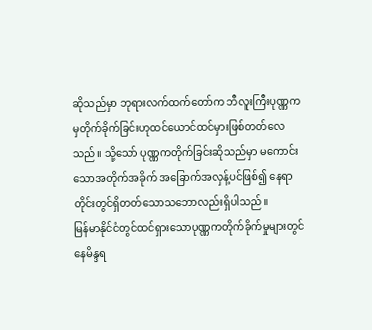ဆိုသည်မှာ ဘုရားလက်ထက်တော်က ဘီလူးကြီးပုဏ္ဏကမှတိုက်ခိုက်ခြင်းဟုထင်ယောင်ထင်မှားဖြစ်တတ်လေသည်။ သို့သော် ပုဏ္ဏကတိုက်ခြင်းဆိုသည်မှာ မကောင်းသောအတိုက်အခိုက် အခြောက်အလှန့်ပင်ဖြစ်၍ နေရာတိုင်းတွင်ရှိတတ်သောသဘောလည်းရှိပါသည်။
မြန်မာနိုင်ငံတွင်ထင်ရှားသောပုဏ္ဏကတိုက်ခိုက်မှုများတွင် နေမိန္ဒရ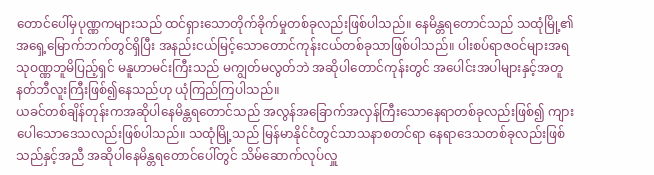တောင်ပေါ်မှပုဏ္ဏကများသည် ထင်ရှားသောတိုက်ခိုက်မှုတစ်ခုလည်းဖြစ်ပါသည်။ နေမိန္တရတောင်သည် သထုံမြို့၏ အရှေ့မြောက်ဘက်တွင်ရှိပြီး အနည်းငယ်မြင့်သောတောင်ကုန်းငယ်တစ်ခုသာဖြစ်ပါသည်။ ပါးစပ်ရာဇဝင်များအရ   သုဝဏ္ဏဘူမိပြည့်ရှင် မနူဟာမင်းကြီးသည် မကျွတ်မလွတ်ဘဲ အဆိုပါတောင်ကုန်းတွင် အပေါင်းအပါများနှင့်အတူ နတ်ဘီလူးကြီးဖြစ်၍နေသည်ဟု ယုံကြည်ကြပါသည်။
ယခင်တစ်ချိန်တုန်းကအဆိုပါနေမိန္တရတောင်သည် အလွန်အခြောက်အလှန်ကြီးသောနေရာတစ်ခုလည်းဖြစ်၍ ကျားပေါသောဒေသလည်းဖြစ်ပါသည်။ သထုံမြို့သည် မြန်မာနိုင်ငံတွင်သာသနာစတင်ရာ နေရာဒေသတစ်ခုလည်းဖြစ်သည်နှင့်အညီ အဆိုပါနေမိန္တရတောင်ပေါ်တွင် သိမ်ဆောက်လုပ်လှူ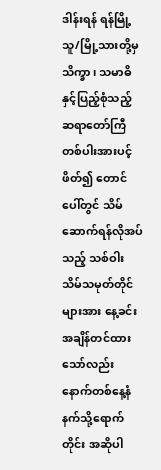ဒါန်းရန် ရန်မြို့သူ/မြို့သားတို့မှ သိက္ခာ၊ သမာဓိနှင့်ပြည့်စုံသည့် ဆရာတော်ကြီတစ်ပါးအားပင့်ဖိတ်၍ တောင်ပေါ်တွင် သိမ်ဆောက်ရန်လိုအပ်သည့် သစ်ဝါး သိမ်သမုတ်တိုင်များအား နေ့ခင်းအချိန်တင်ထားသော်လည်း နောက်တစ်နေ့နံနက်သို့ရောက်တိုင်း အဆိုပါ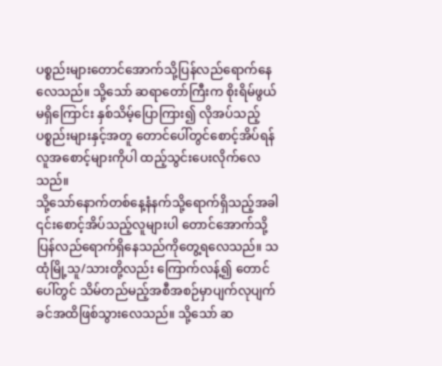ပစ္စည်းများတောင်အောက်သို့ပြန်လည်ရောက်နေလေသည်။ သို့သော် ဆရာတော်ကြီးက စိုးရိမ်ဖွယ်မရှိကြောင်း နှစ်သိမ့်ပြောကြား၍ လိုအပ်သည့်ပစ္စည်းများနှင့်အတူ တောင်ပေါ်တွင်စောင့်အိပ်ရန်လူအစောင့်များကိုပါ ထည့်သွင်းပေးလိုက်လေသည်။
သို့သော်နောက်တစ်နေ့နံနက်သို့ရောက်ရှိသည့်အခါ ၎င်းစောင့်အိပ်သည့်လူများပါ တောင်အောက်သို့ပြန်လည်ရောက်ရှိနေသည်ကိုတွေ့ရလေသည်။ သထုံမြို့သူ/သားတို့လည်း ကြောက်လန့်၍ တောင်ပေါ်တွင် သိမ်တည်မည့်အစီအစဉ်မှာပျက်လုပျက်ခင်အထိဖြစ်သွားလေသည်။ သို့သော် ဆ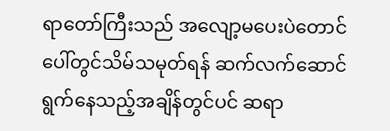ရာတော်ကြီးသည် အလျော့မပေးပဲတောင်ပေါ်တွင်သိမ်သမုတ်ရန် ဆက်လက်ဆောင်ရွက်နေသည့်အချိန်တွင်ပင် ဆရာ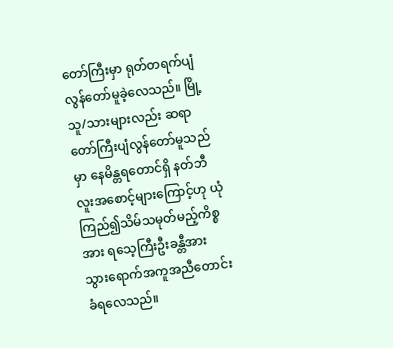တော်ကြီးမှာ ရုတ်တရက်ပျံလွန်တော်မူခဲ့လေသည်။ မြို့သူ/သားများလည်း ဆရာတော်ကြီးပျံလွန်တော်မူသည်မှာ နေမိန္တရတောင်ရှိ နတ်ဘီလူးအစောင့်များကြောင့်ဟု ယုံကြည်၍သိမ်သမုတ်မည့်ကိစ္စအား ရသေ့ကြီးဦးခန္တီအား သွားရောက်အကူအညီတောင်းခံရလေသည်။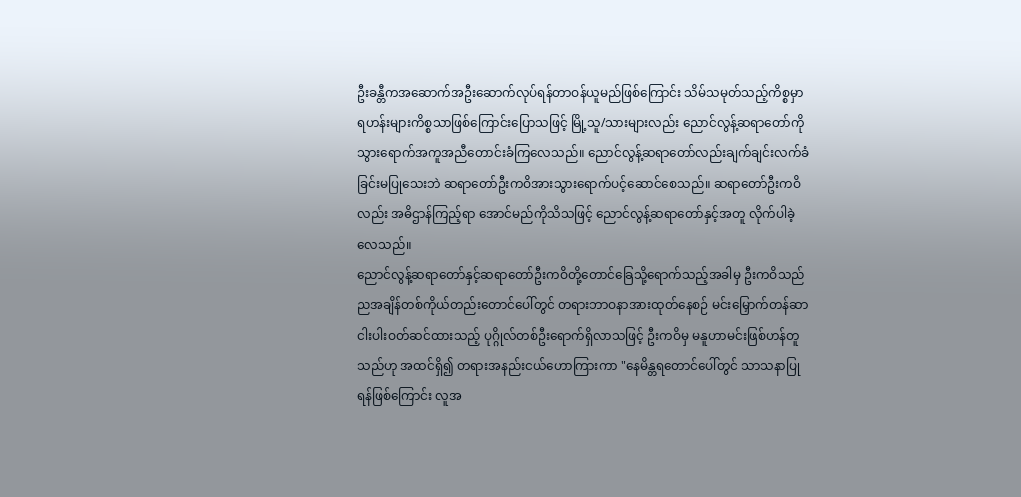ဦးခန္တီကအဆောက်အဦးဆောက်လုပ်ရန်တာဝန်ယူမည်ဖြစ်ကြောင်း သိမ်သမုတ်သည့်ကိစ္စမှာ ရဟန်းများကိစ္စသာဖြစ်ကြောင်းပြောသဖြင့် မြို့သူ/သားများလည်း ညောင်လွန့်ဆရာတော်ကိုသွားရောက်အကူအညီတောင်းခံကြလေသည်။ ညောင်လွန့်ဆရာတော်လည်းချက်ချင်းလက်ခံခြင်းမပြုသေးဘဲ ဆရာတော်ဦးကဝိအားသွားရောက်ပင့်ဆောင်စေသည်။ ဆရာတော်ဦးကဝိလည်း အဓိဌာန်ကြည့်ရာ အောင်မည်ကိုသိသဖြင့် ညောင်လွန့်ဆရာတော်နှင့်အတူ လိုက်ပါခဲ့လေသည်။
ညောင်လွန့်ဆရာတော်နှင့်ဆရာတော်ဦးကဝိတို့တောင်ခြေသို့ရောက်သည့်အခါမှ ဦးကဝိသည်ညအချိန်တစ်ကိုယ်တည်းတောင်ပေါ်တွင် တရားဘာဝနာအားထုတ်နေစဉ် မင်းမြှောက်တန်ဆာငါးပါးဝတ်ဆင်ထားသည့် ပုဂ္ဂိုလ်တစ်ဦးရောက်ရှိလာသဖြင့် ဦးကဝိမှ မနူဟာမင်းဖြစ်ဟန်တူသည်ဟု အထင်ရှိ၍ တရားအနည်းငယ်ဟောကြားကာ "နေမိန္တရတောင်ပေါ်တွင် သာသနာပြုရန်ဖြစ်ကြောင်း လူအ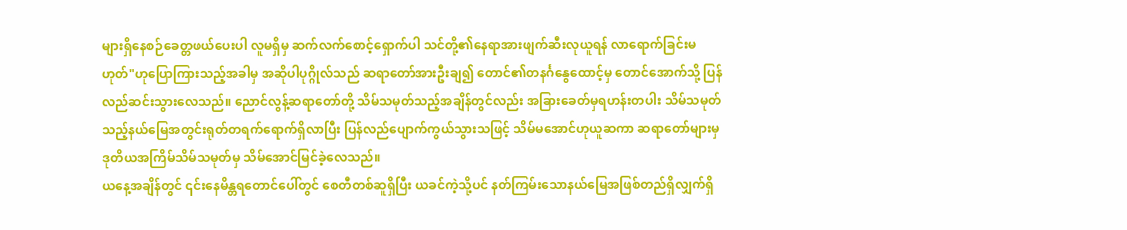များရှိနေစဉ်ခေတ္တဖယ်ပေးပါ လူမရှိမှ ဆက်လက်စောင့်ရှောက်ပါ သင်တို့၏နေရာအားဖျက်ဆီးလုယူရန် လာရောက်ခြင်းမဟုတ်"ဟုပြောကြားသည့်အခါမှ အဆိုပါပုဂ္ဂိုလ်သည် ဆရာတော်အားဦးချ၍ တောင်၏တနင်္ဂနွေထောင့်မှ တောင်အောက်သို့ ပြန်လည်ဆင်းသွားလေသည်။ ညောင်လွန့်ဆရာတော်တို့ သိမ်သမုတ်သည့်အချိန်တွင်လည်း အခြားခေတ်မှရဟန်းတပါး သိမ်သမုတ်သည့်နယ်မြေအတွင်းရုတ်တရက်ရောက်ရှိလာပြီး ပြန်လည်ပျောက်ကွယ်သွားသဖြင့် သိမ်မအောင်ဟုယူဆကာ ဆရာတော်များမှ ဒုတိယအကြိမ်သိမ်သမုတ်မှ သိမ်အောင်မြင်ခဲ့လေသည်။
ယနေ့အချိန်တွင် ၎င်းနေမိန္တရတောင်ပေါ်တွင် စေတီတစ်ဆူရှိပြီး ယခင်ကဲ့သို့ပင် နတ်ကြမ်းသောနယ်မြေအဖြစ်တည်ရှိလျှက်ရှိ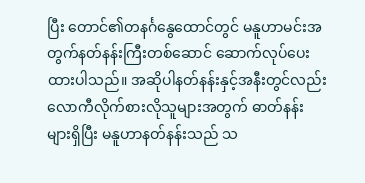ပြီး တောင်၏တနင်္ဂနွေထောင်တွင် မနူဟာမင်းအတွက်နတ်နန်းကြီးတစ်ဆောင် ဆောက်လုပ်ပေးထားပါသည်။ အဆိုပါနတ်နန်းနှင့်အနီးတွင်လည်း လောကီလိုက်စားလိုသူများအတွက် ဓာတ်နန်းများရှိပြီး မနူဟာနတ်နန်းသည် သ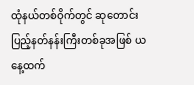ထုံနယ်တစ်ဝိုက်တွင် ဆုတောင်းပြည့်နတ်နန်းကြီးတစ်ခုအဖြစ် ယနေ့ထက်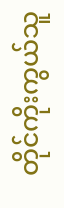တိုင်ကိုးကွယ်သူ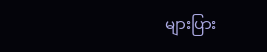များပြား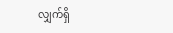လျှက်ရှိ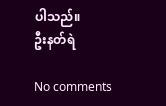ပါသည်။
ဦးနတ်ရဲ

No comments